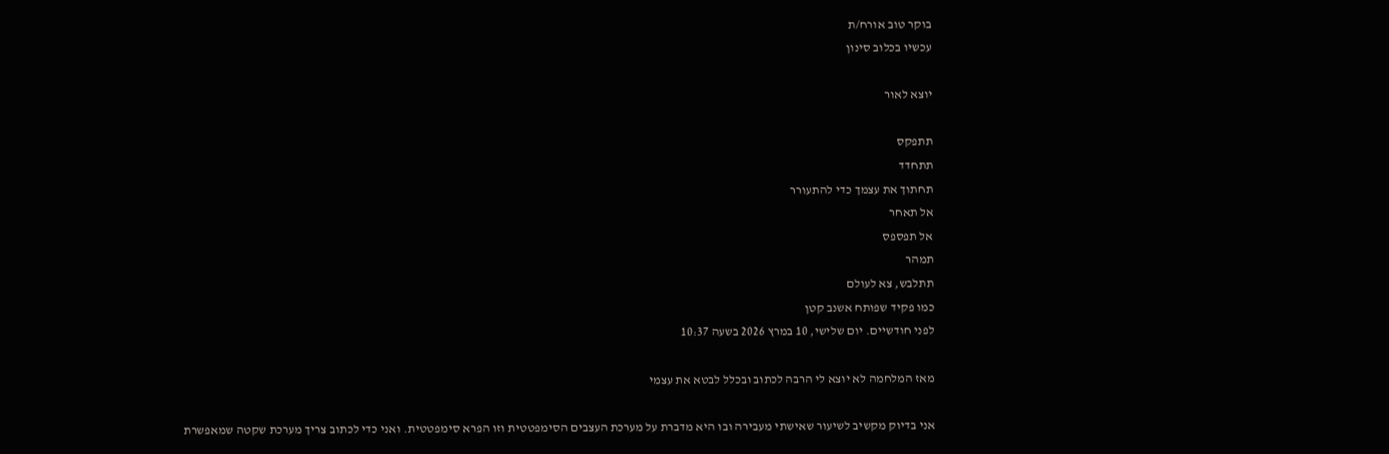בוקר טוב אורח/ת
עכשיו בכלוב סינון

יוצא לאור

תתפקס
תתחדד
תחתוך את עצמך כדי להתעורר
אל תאחר
אל תפספס
תמהר
תתלבש, צא לעולם
כמו פקיד שפותח אשנב קטן
לפני חודשיים. יום שלישי, 10 במרץ 2026 בשעה 10:37

מאז המלחמה לא יוצא לי הרבה לכתוב ובכלל לבטא את עצמי

אני בדיוק מקשיב לשיעור שאישתי מעבירה ובו היא מדברת על מערכת העצבים הסימפטטית וזו הפרא סימפטטית. ואני כדי לכתוב צריך מערכת שקטה שמאפשרת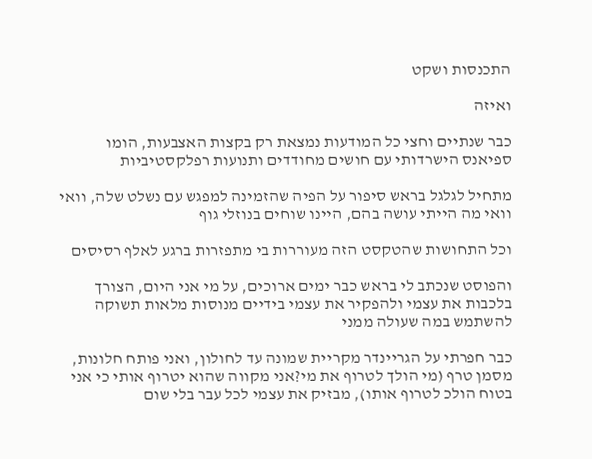התכנסות ושקט

ואיזה

כבר שנתיים וחצי כל המודעות נמצאת רק בקצות האצבעות, הומו ספיאנס הישרדותי עם חושים מחודדים ותנועות רפלקסטיביות

מתחיל לגלגל בראש סיפור על הפיה שהזמינה למפגש עם נשלט שלה, וואי וואי מה הייתי עושה בהם, היינו שוחים בנוזלי גוף

וכל התחושות שהטקסט הזה מעוררות בי מתפזרות ברגע לאלף רסיסים

והפוסט שנכתב לי בראש כבר ימים ארוכים, על מי אני היום, הצורך בלכבות את עצמי ולהפקיר את עצמי בידיים מנוסות מלאות תשוקה להשתמש במה שעולה ממני

כבר חפרתי על הגריינדר מקריית שמונה עד לחולון, ואני פותח חלונות, מסמן טרף (מי הולך לטרוף את מי?אני מקווה שהוא יטרוף אותי כי אני בטוח הולכ לטרוף אותו), מבזיק את עצמי לכל עבר בלי שום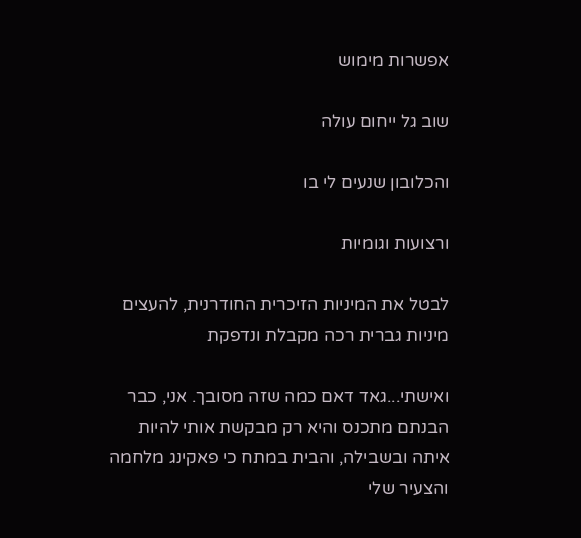אפשרות מימוש

שוב גל ייחום עולה

והכלובון שנעים לי בו

ורצועות וגומיות

לבטל את המיניות הזיכרית החודרנית, להעצים מיניות גברית רכה מקבלת ונדפקת

ואישתי...גאד דאם כמה שזה מסובך. אני, כבר הבנתם מתכנס והיא רק מבקשת אותי להיות איתה ובשבילה, והבית במתח כי פאקינג מלחמה והצעיר שלי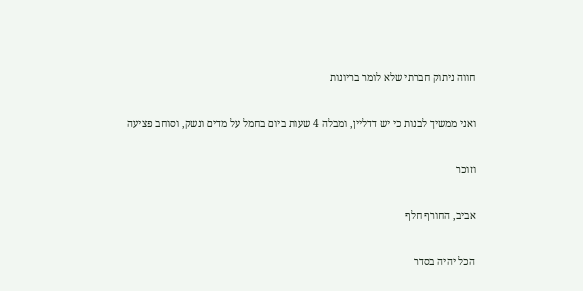חווה ניתוק חברתי שלא לומר בריונות

ואני ממשיך לבנות כי יש דדליין, ומבלה 4 שעות ביום בחמל על מדים ונשק, וסוחב פציעה

וזוכר

אביב, החורף חלף

הכל יהיה בסדר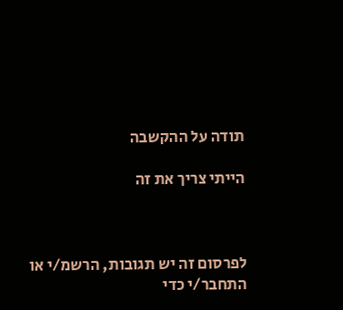תודה על ההקשבה

הייתי צריך את זה



לפרסום זה יש תגובות, הרשמ/י או התחבר/י כדי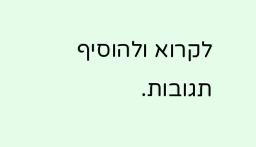לקרוא ולהוסיף תגובות.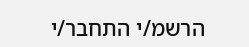הרשמ/י התחבר/י